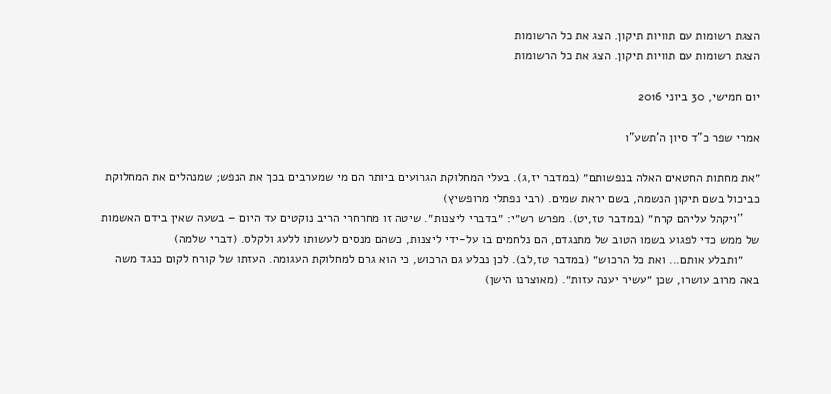הצגת רשומות עם תוויות תיקון. הצג את כל הרשומות
הצגת רשומות עם תוויות תיקון. הצג את כל הרשומות

יום חמישי, 30 ביוני 2016

אמרי שפר כ"ד סיון ה'תשע"ו

״את מחתות החטאים האלה בנפשותם״ (במדבר יז,ג). בעלי המחלוקת הגרועים ביותר הם מי שמערבים בכך את הנפש; שמנהלים את המחלוקת כביכול בשם תיקון הנשמה, בשם יראת שמים. (רבי נפתלי מרופשיץ)
     ''ויקהל עליהם קרח״ (במדבר טז,יט). מפרש רש״י: ״בדברי ליצנות״. שיטה זו מחרחרי הריב נוקטים עד היום – בשעה שאין בידם האשמות של ממש כדי לפגוע בשמו הטוב של מתנגדם, הם נלחמים בו על-ידי ליצנות, כשהם מנסים לעשותו ללעג ולקלס. (דברי שלמה)
     ״ותבלע אותם... ואת כל הרכוש״ (במדבר טז,לב). לכן נבלע גם הרכוש, כי הוא גרם למחלוקת העגומה. העזתו של קורח לקום כנגד משה באה מרוב עושרו, שכן ״עשיר יענה עזות״. (מאוצרנו הישן)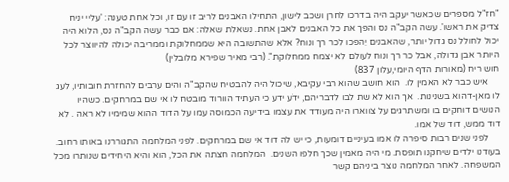"חז"ל מספרים שכאשר יעקב היה בדרכו לחרן ושכב לישון, התחילו האבנים לריב זו עם זו, וכל אחת טענה: 'עליי יניח צדיק את ראשו'. עשה הקב"ה נס והפך את כל האבנים לאבן אחת. נשאלת שאלה: אם כבר עשה הקב"ה נס, הלוא היה יכול לחולל נס גדול יותר, שהאבנים יֵהפכו לכר רך ונוח? אלא שהתשובה היא שממחלוקת וממריבה יכולה להיווצר לכל היותר אבן גדולה, אבל כר רך ונוח לעולם לא יצמח ממחלוקת". (רבי מאיר שפירא מלובלין)
חוש ריח (מאורות הדף היומי,עלון 837)
     איש כבר לא האמין לו.  הוא חושב שהוא רבי עקיבא, שיכול היה להבטיח שהקב"ה והים ערבים להחזרת חובותיו, לעג לו מאן-דהוא בשנינות.  אך הוא לא שת לבו לדבריהם, ידֹע ידע כי העתיד הוורוד מובטח לו אי שם במרחקים. כשהיו הנושים דוחקים בו ומשתרגים על צווארו היה מעודד את עצמו בידיעה הכמוסה עמו על הדוד ההוא שמימיו לא ראה . לא דוד ממש, דוד של אמו.
     לפני שנים רבות סיפרה לו אמו בעיניים דומעות, כי יש לה דוד אי שם במרחקים. לפני המלחמה התגוררנו באותו רחוב.  בעודנו ילדים שיחקנו תופסת. מי היה מאמין שכך חלפו השנים.  המלחמה חצתה את הכל, הוא והיא היחידים שנותרו מכל המשפחה. לאחר המלחמה נוצר ביניהם קשר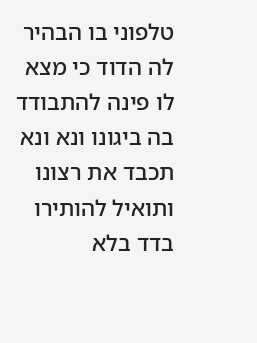טלפוני בו הבהיר לה הדוד כי מצא לו פינה להתבודד בה ביגונו ונא ונא תכבד את רצונו ותואיל להותירו בדד בלא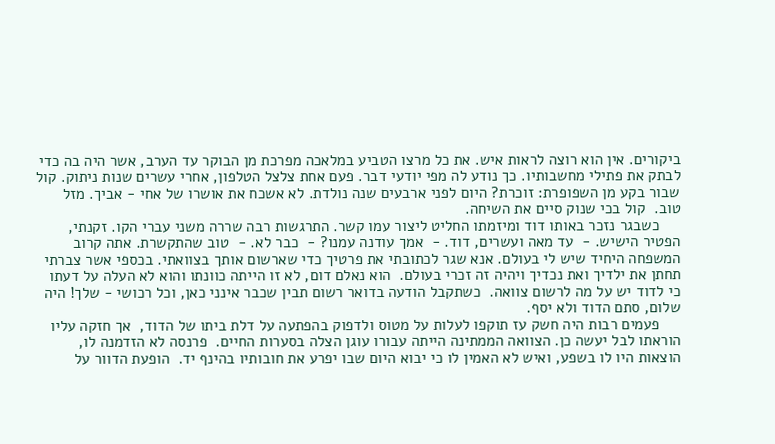ביקורים. אין הוא רוצה לראות איש. את כל מרצו הטביע במלאכה מפרכת מן הבוקר עד הערב, אשר היה בה כדי לבתק את פתילי מחשבותיו. כך נודע לה מפי יודעי דבר. פעם אחת צלצל הטלפון, אחרי עשרים שנות ניתוק. קול שבור בקע מן השפופרת: זוכרת? היום לפני ארבעים שנה נולדת. לא אשכח את אושרו של אחי - אביך. מזל טוב.  קול בכי שנוק סיים את השיחה.
     כשבגר נזכר באותו דוד ומיזמתו החליט ליצור עמו קשר. התרגשות רבה שררה משני עברי הקו. זקנתי,  הפטיר הישיש. -  עד מאה ועשרים, דוד. -  אמך עודנה עמנו? -  כבר לא. -  טוב שהתקשרת. אתה קרוב המשפחה היחיד שיש לי בעולם. אנא שגר לכתובתי את פרטיך כדי שארשום אותך בצוואתי. בכספי אשר צברתי תחתן את ילדיך ואת נכדיך ויהיה זה זכרי בעולם.  הוא נאלם דום, לא זו הייתה כוונתו והוא לא העלה על דעתו כי לדוד יש על מה לרשום צוואה.  כשתקבל הודעה בדואר רשום תבין שכבר אינני כאן, וכל רכושי - שלך! היה שלום, סתם הדוד ולא יסף.
     פעמים רבות היה חשק עז תוקפו לעלות על מטוס ולדפוק בהפתעה על דלת ביתו של הדוד,  אך חזקה עליו הוראתו לבל יעשה כן. הצוואה הממתינה הייתה עבורו עוגן הצלה בסערות החיים.  פרנסה לא הזדמנה לו, הוצאות היו לו בשפע, ואיש לא האמין לו כי יבוא היום שבו יפרע את חובותיו בהינף יד.  הופעת הדוור על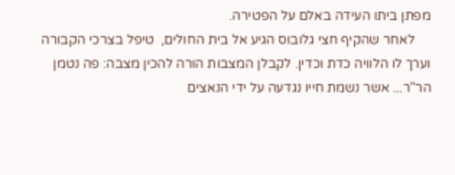מפתן ביתו העידה באלם על הפטירה.
     לאחר שהקיף חצי גלובוס הגיע אל בית החולים,  טיפל בצרכי הקבורה וערך לו הלוויה כדת וכדין. לקבלן המצבות הורה להכין מצבה: פה נטמן הר"ר... אשר נשמת חייו נגדעה על ידי הנאצים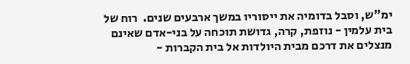ימ"ש, וסבל בדומיה את ייסוריו במשך ארבעים שנים.  רוח של בית עלמין - נוזפת, קרה, גדושת תוכחה על בני-אדם שאינם מנצלים את דרכם מבית היולדות אל בית הקברות -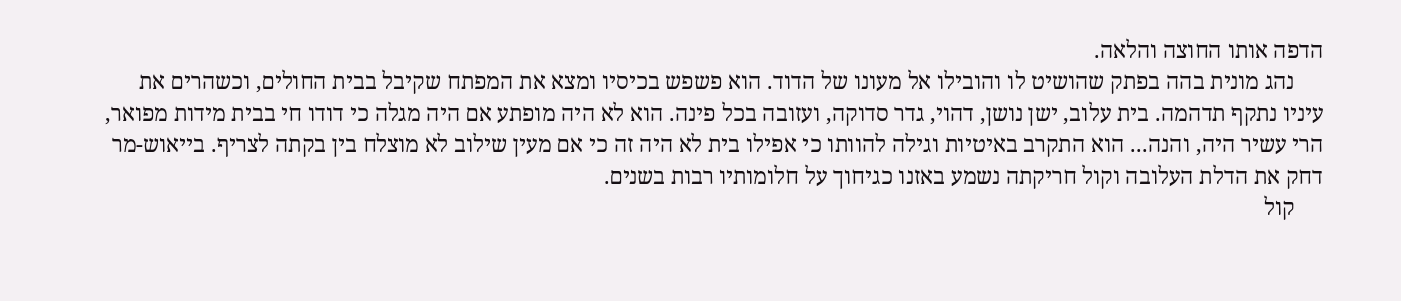הדפה אותו החוצה והלאה.
     נהג מונית בהה בפתק שהושיט לו והובילו אל מעונו של הדוד. הוא פשפש בכיסיו ומצא את המפתח שקיבל בבית החולים, וכשהרים את עיניו נתקף תדהמה. בית עלוב, ישן נושן, דהוי, גדר סדוקה, ועזובה בכל פינה. הוא לא היה מופתע אם היה מגלה כי דודו חי בבית מידות מפואר,  הרי עשיר היה, והנה... הוא התקרב באיטיות וגילה להוותו כי אפילו בית לא היה זה כי אם מעין שילוב לא מוצלח בין בקתה לצריף. בייאוש-מר דחק את הדלת העלובה וקול חריקתה נשמע באזנו כגיחוך על חלומותיו רבות בשנים.
     קול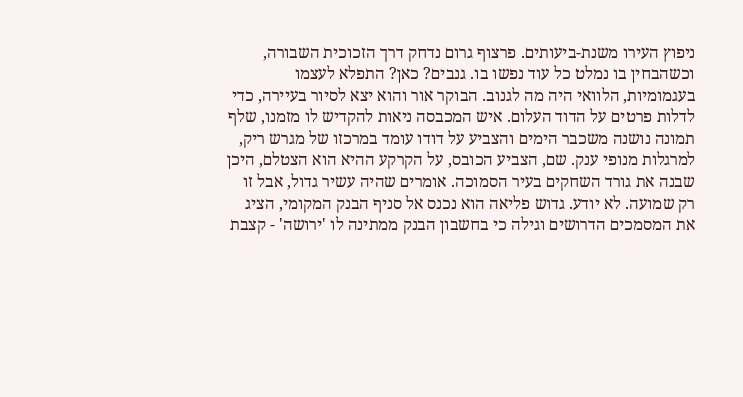ניפוץ העירו משנת-ביעותים. פרצוף גרום נדחק דרך הזכוכית השבורה, וכשהבחין בו נמלט כל עוד נפשו בו. גנבים? כאן? התפלא לעצמו בעגמומיות, הלוואי היה מה לגנוב. הבוקר אור והוא יצא לסיור בעיירה, כדי לדלות פרטים על הדוד העלום. איש המכבסה ניאות להקדיש לו מזמנו, שלף תמונה נושנה משכבר הימים והצביע על דודו עומד במרכזו של מגרש ריק,  למרגלות מנופי ענק. שם, הצביע הכובס, על הקרקע ההיא הוא הצטלם, היכן שבנה את גורד השחקים בעיר הסמוכה. אומרים שהיה עשיר גדול, אבל זו רק שמועה. לא יודע. גדוש פליאה הוא נכנס אל סניף הבנק המקומי, הציג את המסמכים הדרושים וגילה כי בחשבון הבנק ממתינה לו 'ירושה' - קצבת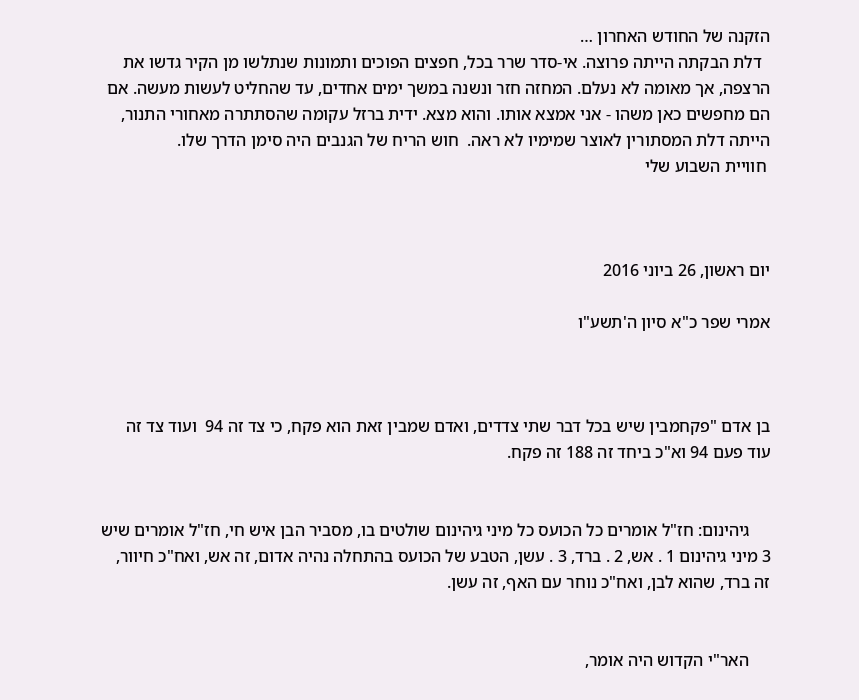הזקנה של החודש האחרון …
  דלת הבקתה הייתה פרוצה. אי-סדר שרר בכל, חפצים הפוכים ותמונות שנתלשו מן הקיר גדשו את הרצפה, אך מאומה לא נעלם. המחזה חזר ונשנה במשך ימים אחדים, עד שהחליט לעשות מעשה. אם הם מחפשים כאן משהו - אני אמצא אותו. והוא מצא. ידית ברזל עקומה שהסתתרה מאחורי התנור, הייתה דלת המסתורין לאוצר שמימיו לא ראה.  חוש הריח של הגנבים היה סימן הדרך שלו.
 חוויית השבוע שלי



יום ראשון, 26 ביוני 2016

אמרי שפר כ"א סיון ה'תשע"ו



בן אדם "פקחמבין שיש בכל דבר שתי צדדים, ואדם שמבין זאת הוא פקח, כי צד זה 94  ועוד צד זה עוד פעם 94 וא"כ ביחד זה 188 זה פקח.


     גיהינום: חז"ל אומרים כל הכועס כל מיני גיהינום שולטים בו, מסביר הבן איש חי, חז"ל אומרים שיש 3 מיני גיהינום 1 . אש, 2 . ברד, 3 . עשן, הטבע של הכועס בהתחלה נהיה אדום, זה אש, ואח"כ חיוור, זה ברד, שהוא לבן, ואח"כ נוחר עם האף, זה עשן.


     האר"י הקדוש היה אומר,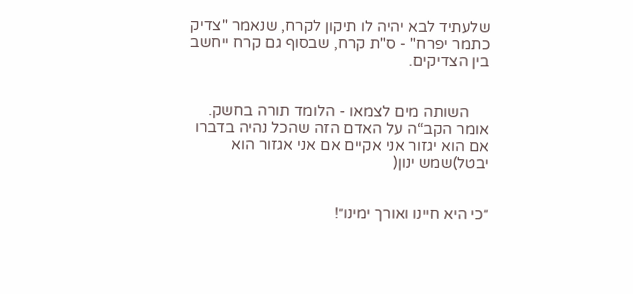שלעתיד לבא יהיה לו תיקון לקרח, שנאמר "צדיק כתמר יפרח" - ס"ת קרח, שבסוף גם קרח ייחשב בין הצדיקים.


     השותה מים לצמאו - הלומד תורה בחשק. אומר הקב“ה על האדם הזה שהכל נהיה בדברו אם הוא יגזור אני אקיים אם אני אגזור הוא יבטל)שמש ינון(


״כי היא חיינו ואורך ימינו״!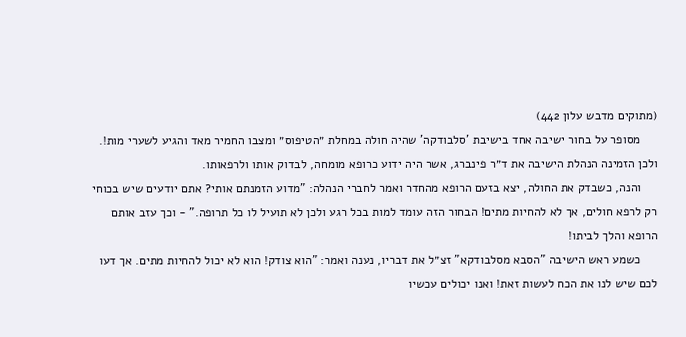(מתוקים מדבש עלון 442)
     מסופר על בחור ישיבה אחד בישיבת 'סלבודקה' שהיה חולה במחלת ״הטיפוס״ ומצבו החמיר מאד והגיע לשערי מות!. ולכן הזמינה הנהלת הישיבה את ד״ר פינברג, אשר היה ידוע כרופא מומחה, לבדוק אותו ולרפאותו.
     והנה, כשבדק את החולה, יצא בזעם הרופא מהחדר ואמר לחברי הנהלה: "מדוע הזמנתם אותי? אתם יודעים שיש בכוחי רק לרפא חולים, אך לא להחיות מתים! הבחור הזה עומד למות בכל רגע ולכן לא תועיל לו כל תרופה." - וכך עזב אותם הרופא והלך לביתו!
     כשמע ראש הישיבה "הסבא מסלבודקא" זצ״ל את דבריו, נענה ואמר: "הוא צודק! הוא לא יכול להחיות מתים. אך דעו לכם שיש לנו את הכח לעשות זאת! ואנו יכולים עכשיו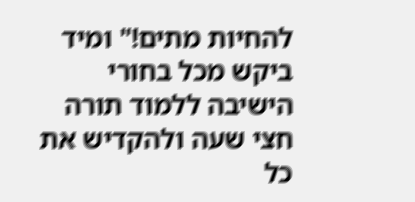להחיות מתים!" ומיד ביקש מכל בחורי הישיבה ללמוד תורה חצי שעה ולהקדיש את כל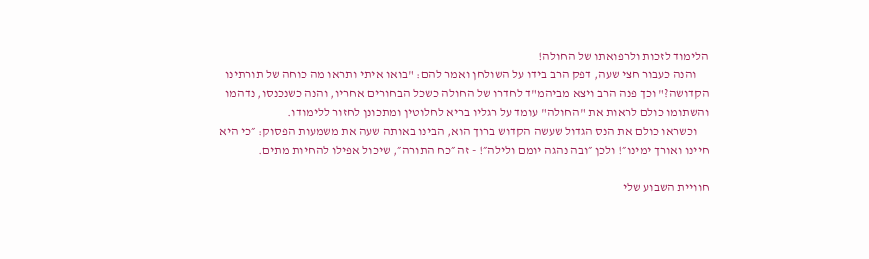הלימוד לזכות ולרפואתו של החולה!
     והנה כעבור חצי שעה, דפק הרב בידו על השולחן ואמר להם: "בואו איתי ותראו מה כוחה של תורתינו הקדושה?" וכך פנה הרב ויצא מביהמ"ד לחדרו של החולה כשכל הבחורים אחריו, והנה כשנכנסו, נדהמו והשתומו כולם לראות את "החולה" עומד על רגליו בריא לחלוטין ומתכונן לחזור ללימודו.
     וכשראו כולם את הנס הגדול שעשה הקדוש ברוך הוא, הבינו באותה שעה את משמעות הפסוק: ״כי היא חיינו ואורך ימינו״! ולכן ״ובה נהגה יומם ולילה״! - זה ״כח התורה״, שיכול אפילו להחיות מתים.

חוויית השבוע שלי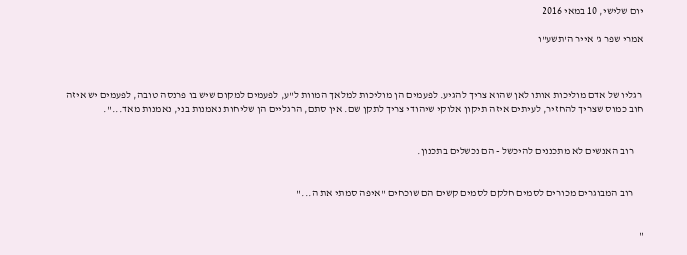יום שלישי, 10 במאי 2016

אמרי שפר ג' אייר ה'תשע"ו



 רגליו של אדם מוליכות אותו לאן שהוא צריך להגיע. לפעמים הן מוליכות למלאך המוות ל"ע, לפעמים למקום שיש בו פרנסה טובה, לפעמים יש איזה חוב כמוס שצריך להחזיר, לעיתים איזה תיקון אלוקי שיהודי צריך לתקן שם. אין סתם, הרגליים הן שליחות נאמנות בני, נאמנות מאד...".


     רוב האנשים לא מתכננים להיכשל - הם נכשלים בתכנון.


     רוב המבוגרים מכורים לסמים חלקם לסמים קשים הם שוכחים "איפה סמתי את ה..."


"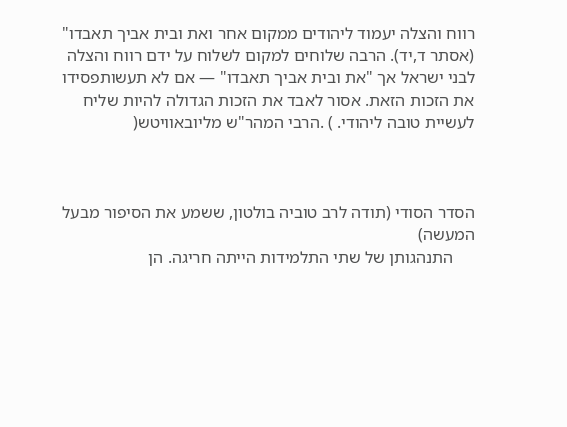רווח והצלה יעמוד ליהודים ממקום אחר ואת ובית אביך תאבדו" (אסתר ד,יד). הרבה שלוחים למקום לשלוח על ידם רווח והצלה לבני ישראל אך "את ובית אביך תאבדו" — אם לא תעשותפסידו את הזכות הזאת. אסור לאבד את הזכות הגדולה להיות שליח לעשיית טובה ליהודי. ) .הרבי המהר"ש מליובאוויטש(



הסדר הסודי (תודה לרב טוביה בולטון, ששמע את הסיפור מבעל המעשה)
     התנהגותן של שתי התלמידות הייתה חריגה. הן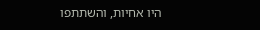היו אחיות, והשתתפו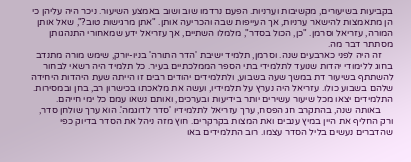בקביעות בשיעורים, מקשיבות ועֵרניות. הפעם נרדמו שוב ושוב באמצע השיעור. ניכר היה עליהן כי הן מתאמצות להישאר עֵרניות, אך העייפות שבה והכריעה אותן. "אתן מרגישות טוב?", שאל אותן המורה, עזריאל וסרמן. "כן, הכול בסדר", מלמלו השתיים, אך עזריאל ידע שמאחורי התנהגותן מסתתר דבר מה.
     זה היה לפני כארבעים שנה. וסרמן, תלמיד ישיבת 'הדר התורה' בניו-יורק, שימש מורה מתנדב בחוג ללימודי יהדות שנועד לתלמידי בתי הספר הממלכתיים בעיר. כל תלמיד היה רשאי לבחור להשתתף בשיעור דת במשך שעה בשבוע, ולתלמידים יהודים רבים זו הייתה שעת היהדות היחידה שלהם בשבוע כולו. עזריאל היה נערץ על תלמידיו, ועשה את מלאכתו בכישרון רב, בחן ובמסירות. התלמידים יצאו מכל שיעור עשירים יותר בידיעות ובערכים, ואותם נשאו עמם כל ימי חייהם.
     באותה שנה, בהתקרב חג הפסח, ערך עזריאל לתלמידיו 'סדר לדוגמה'. הוא ערך שולחן סדר, ורק החליף את היין במיץ ענבים ואת המצות בקרקרים. חוץ מזה ניהל את הסדר בדיוק כפי שהדברים נעשים בליל הסדר עצמו. רוב התלמידים באו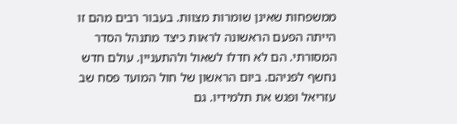ממשפחות שאינן שומרות מצוות. בעבור רבים מהם זו הייתה הפעם הראשונה לראות כיצד מתנהל הסדר המסורתי. הם לא חדלו לשאול ולהתעניין. עולם חדש נחשף לפניהם. ביום הראשון של חול המועד פסח שב עזריאל ופגש את תלמידיו. גם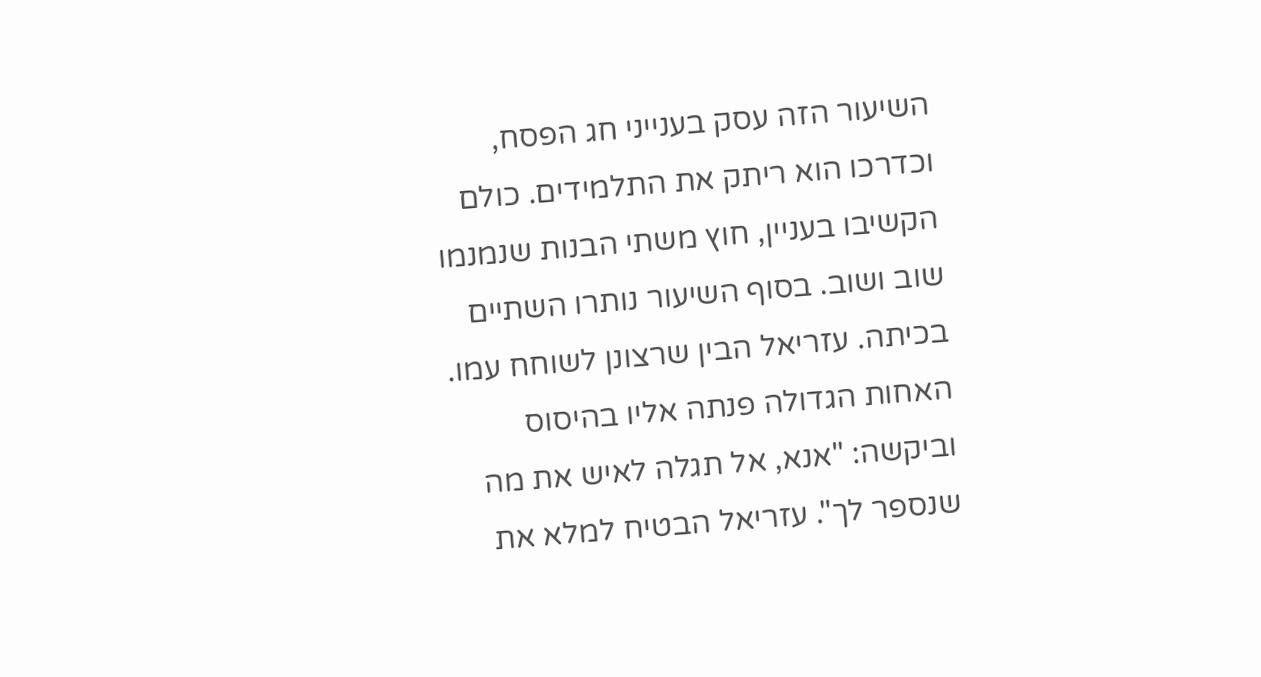השיעור הזה עסק בענייני חג הפסח, וכדרכו הוא ריתק את התלמידים. כולם הקשיבו בעניין, חוץ משתי הבנות שנמנמו שוב ושוב. בסוף השיעור נותרו השתיים בכיתה. עזריאל הבין שרצונן לשוחח עמו. האחות הגדולה פנתה אליו בהיסוס וביקשה: "אנא, אל תגלה לאיש את מה שנספר לך". עזריאל הבטיח למלא את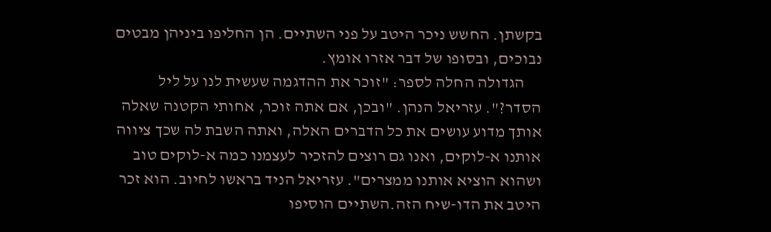בקשתן. החשש ניכר היטב על פני השתיים. הן החליפו ביניהן מבטים נבוכים, ובסופו של דבר אזרו אומץ.
     הגדולה החלה לספר: "זוכר את ההדגמה שעשית לנו על ליל הסדר?". עזריאל הנהן. "ובכן, אם אתה זוכר, אחותי הקטנה שאלה אותך מדוע עושים את כל הדברים האלה, ואתה השבת לה שכך ציווה אותנו א-לוקים, ואנו גם רוצים להזכיר לעצמנו כמה א-לוקים טוב ושהוא הוציא אותנו ממצרים". עזריאל הניד בראשו לחיוב. הוא זכר היטב את הדו-שיח הזה.השתיים הוסיפו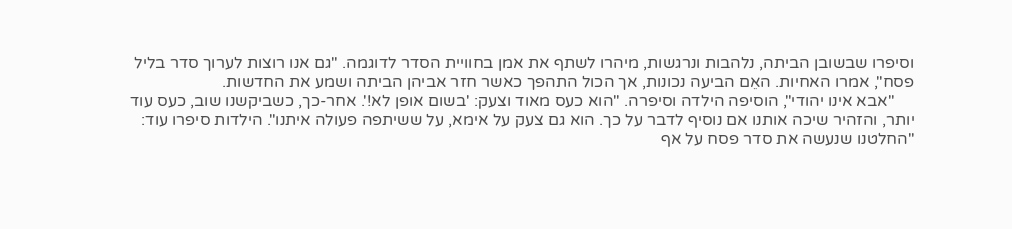וסיפרו שבשובן הביתה, נלהבות ונרגשות, מיהרו לשתף את אמן בחוויית הסדר לדוגמה. "גם אנו רוצות לערוך סדר בליל פסח", אמרו האחיות. האֵם הביעה נכונות, אך הכול התהפך כאשר חזר אביהן הביתה ושמע את החדשות.
     "אבא אינו יהודי", הוסיפה הילדה וסיפרה. "הוא כעס מאוד וצעק: 'בשום אופן לא!'. אחר-כך, כשביקשנו שוב, כעס עוד יותר, והזהיר שיכה אותנו אם נוסיף לדבר על כך. הוא גם צעק על אימא, על ששיתפה פעולה איתנו". הילדות סיפרו עוד: "החלטנו שנעשה את סדר פסח על אף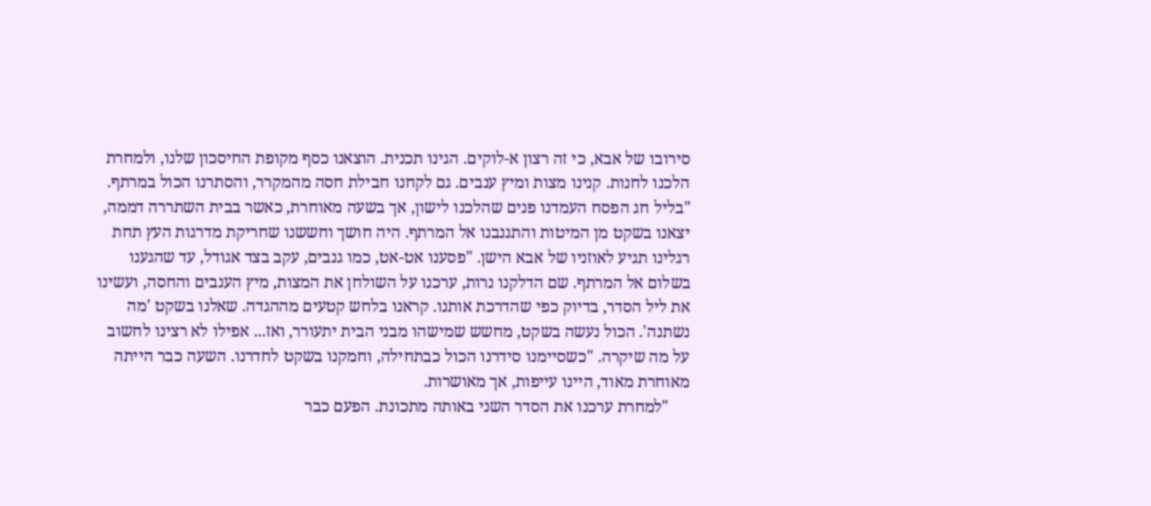סירובו של אבא, כי זה רצון א-לוקים. הגינו תכנית. הוצאנו כסף מקופת החיסכון שלנו, ולמחרת הלכנו לחנות. קנינו מצות ומיץ ענבים. גם לקחנו חבילת חסה מהמקרר, והסתרנו הכול במרתף. "בליל חג הפסח העמדנו פנים שהלכנו לישון, אך בשעה מאוחרת, כאשר בבית השתררה דממה, יצאנו בשקט מן המיטות והתגנבנו אל המרתף. היה חושך וחששנו שחריקת מדרגות העץ תחת רגלינו תגיע לאוזניו של אבא הישן. "פסענו אט-אט, כמו גנבים, עקב בצד אגודל, עד שהגענו בשלום אל המרתף. שם הדלקנו נרות, ערכנו על השולחן את המצות, מיץ הענבים והחסה, ועשינו את ליל הסדר, בדיוק כפי שהדרכת אותנו. קראנו בלחש קטעים מההגדה. שאלנו בשקט 'מה נשתנה'. הכול נעשה בשקט, מחשש שמישהו מבני הבית יתעורר, ואז... אפילו לא רצינו לחשוב על מה שיקרה. "כשסיימנו סידרנו הכול כבתחילה, וחמקנו בשקט לחדרנו. השעה כבר הייתה מאוחרת מאוד, היינו עייפות, אך מאושרות.
     "למחרת ערכנו את הסדר השני באותה מתכונת. הפעם כבר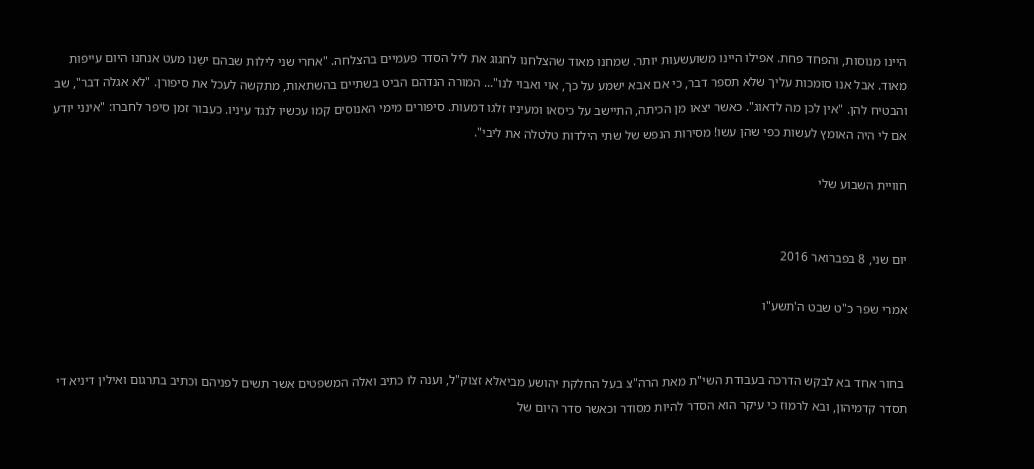היינו מנוסות, והפחד פחת. אפילו היינו משועשעות יותר. שמחנו מאוד שהצלחנו לחגוג את ליל הסדר פעמיים בהצלחה. "אחרי שני לילות שבהם ישַנו מעט אנחנו היום עייפות מאוד. אבל אנו סומכות עליך שלא תספר דבר, כי אם אבא ישמע על כך, אוי ואבוי לנו"... המורה הנדהם הביט בשתיים בהשתאות, מתקשה לעכל את סיפורן. "לא אגלה דבר", שב והבטיח להן. "אין לכן מה לדאוג". כאשר יצאו מן הכיתה, התיישב על כיסאו ומעיניו זלגו דמעות. סיפורים מימי האנוסים קמו עכשיו לנגד עיניו. כעבור זמן סיפר לחברו: "אינני יודע אם לי היה האומץ לעשות כפי שהן עשו! מסירות הנפש של שתי הילדות טלטלה את ליבי".

חוויית השבוע שלי


יום שני, 8 בפברואר 2016

אמרי שפר כ"ט שבט ה'תשע"ו


 בחור אחד בא לבקש הדרכה בעבודת השי"ת מאת הרה"צ בעל החלקת יהושע מביאלא זצוק"ל, וענה לו כתיב ואלה המשפטים אשר תשים לפניהם וכתיב בתרגום ואילין דיניא די תסדר קדמיהון, ובא לרמוז כי עיקר הוא הסדר להיות מסודר וכאשר סדר היום של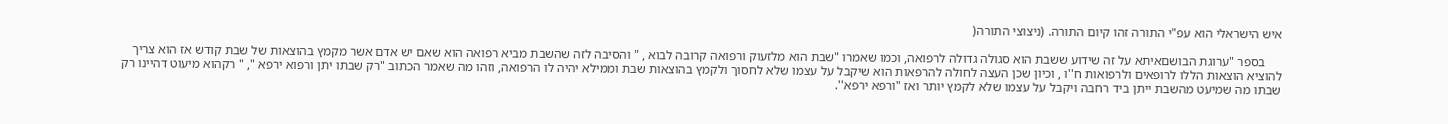איש הישראלי הוא עפ"י התורה זהו קיום התורה. (ניצוצי התורה(

     בספר "ערוגת הבושםאיתא על זה שידוע ששבת הוא סגולה גדולה לרפואה, וכמו שאמרו "שבת הוא מלזעוק ורפואה קרובה לבוא , " והסיבה לזה שהשבת מביא רפואה הוא שאם יש אדם אשר מקמץ בהוצאות של שבת קודש אז הוא צריך להוציא הוצאות הללו לרופאים ולרפואות ח''ו , וכיון שכן העצה לחולה להרפאות הוא שיקבל על עצמו שלא לחסוך ולקמץ בהוצאות שבת וממילא יהיה לו הרפואה, וזהו מה שאמר הכתוב "רק שבתו יתן ורפוא ירפא ", " רקהוא מיעוט דהיינו רק שבתו מה שמיעט מהשבת ייתן ביד רחבה ויקבל על עצמו שלא לקמץ יותר ואז "ורפא ירפא''.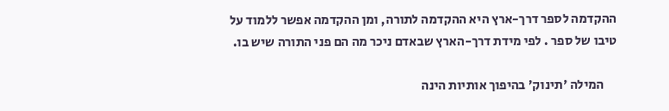ההקדמה לספר דרך-ארץ היא ההקדמה לתורה, ומן ההקדמה אפשר ללמוד על טיבו של ספר . לפי מידת דרך-הארץ שבאדם ניכר מה הם פני התורה שיש בו.

     המילה 'תינוק' בהיפוך אותיות הינה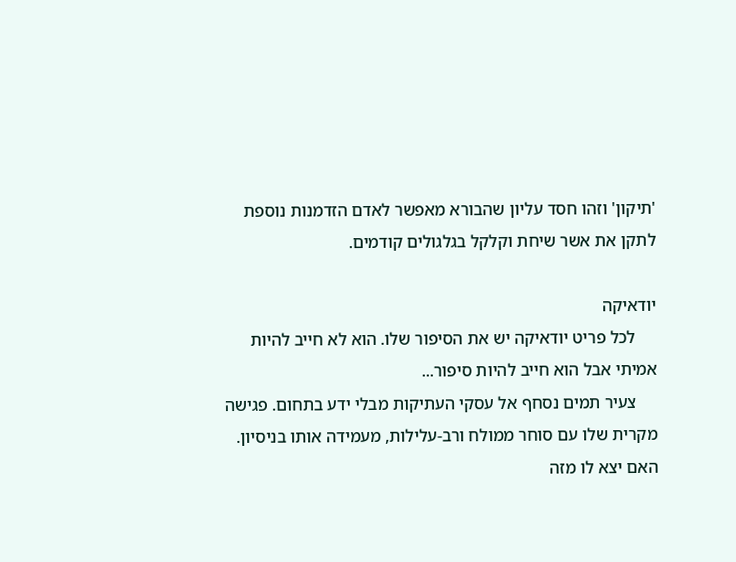'תיקון' וזהו חסד עליון שהבורא מאפשר לאדם הזדמנות נוספת לתקן את אשר שיחת וקלקל בגלגולים קודמים.

יודאיקה
     לכל פריט יודאיקה יש את הסיפור שלו. הוא לא חייב להיות אמיתי אבל הוא חייב להיות סיפור...
     צעיר תמים נסחף אל עסקי העתיקות מבלי ידע בתחום. פגישה מקרית שלו עם סוחר ממולח ורב-עלילות, מעמידה אותו בניסיון. האם יצא לו מזה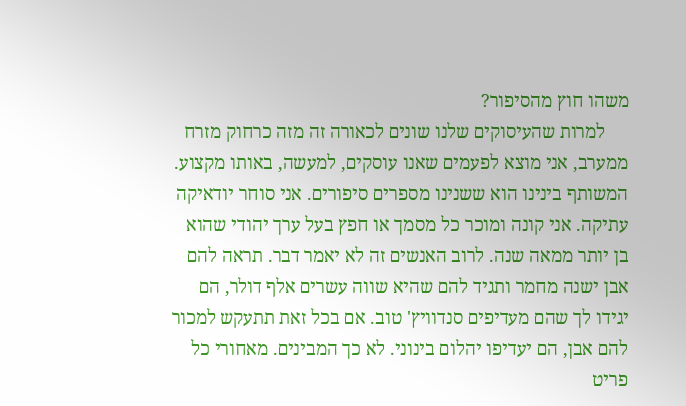משהו חוץ מהסיפור?
     למרות שהעיסוקים שלנו שונים לכאורה זה מזה כרחוק מזרח ממערב, אני מוצא לפעמים שאנו עוסקים, למעשה, באותו מקצוע. המשותף בינינו הוא ששנינו מספרים סיפורים. אני סוחר יודאיקה עתיקה. אני קונה ומוכר כל מסמך או חפץ בעל ערך יהודי שהוא בן יותר ממאה שנה. לרוב האנשים זה לא יאמר דבר. תראה להם אבן ישנה מחמר ותגיד להם שהיא שווה עשרים אלף דולר, הם יגידו לך שהם מעדיפים סנדוויץ' טוב. אם בכל זאת תתעקש למכור להם אבן, הם יעדיפו יהלום בינוני. לא כך המבינים. מאחורי כל פריט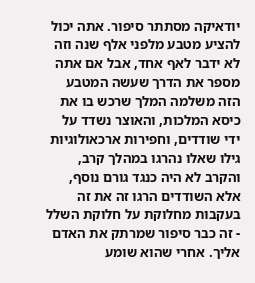יודאיקה מסתתר סיפור. אתה יכול להציע מטבע מלפני אלף שנה וזה לא ידבר לאף אחד, אבל אם אתה מספר את הדרך שעשה המטבע הזה משלמה המלך שרכש בו את כיסא המלכות, והאוצר נשדד על ידי שודדים, וחפירות ארכאולוגיות גילו שאלו נהרגו במהלך קרב, והקרב לא היה כנגד גורם נוסף, אלא השודדים הרגו זה את זה בעקבות מחלוקת על חלוקת השלל - זה כבר סיפור שמרתק את האדם אליך. אחרי שהוא שומע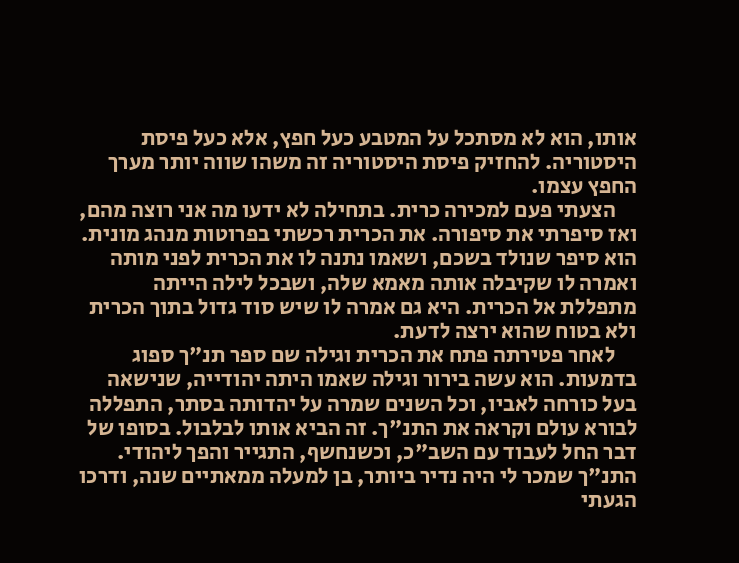אותו, הוא לא מסתכל על המטבע כעל חפץ, אלא כעל פיסת היסטוריה. להחזיק פיסת היסטוריה זה משהו שווה יותר מערך החפץ עצמו.
     הצעתי פעם למכירה כרית. בתחילה לא ידעו מה אני רוצה מהם, ואז סיפרתי את סיפורה. את הכרית רכשתי בפרוטות מנהג מונית. הוא סיפר שנולד בשכם, ושאמו נתנה לו את הכרית לפני מותה ואמרה לו שקיבלה אותה מאמא שלה, ושבכל לילה הייתה מתפללת אל הכרית. היא גם אמרה לו שיש סוד גדול בתוך הכרית ולא בטוח שהוא ירצה לדעת.
     לאחר פטירתה פתח את הכרית וגילה שם ספר תנ"ך ספוג בדמעות. הוא עשה בירור וגילה שאמו היתה יהודייה, שנישאה בעל כורחה לאביו, וכל השנים שמרה על יהדותה בסתר, התפללה לבורא עולם וקראה את התנ"ך. זה הביא אותו לבלבול. בסופו של דבר החל לעבוד עם השב"כ, וכשנחשף, התגייר והפך ליהודי. התנ"ך שמכר לי היה נדיר ביותר, בן למעלה ממאתיים שנה, ודרכו הגעתי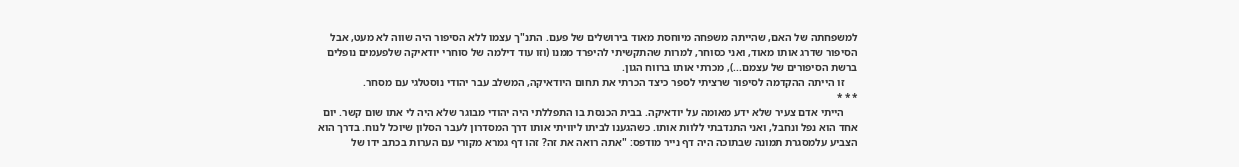למשפחתה של האם, שהייתה משפחה מיוחסת מאוד בירושלים של פעם. התנ"ך עצמו ללא הסיפור היה שווה לא מעט, אבל הסיפור שדרג אותו מאוד, ואני כסוחר, למרות שהתקשיתי להיפרד ממנו (וזו עוד דילמה של סוחרי יודאיקה שלפעמים נופלים ברשת הסיפורים של עצמם...), מכרתי אותו ברווח הגון.
     זו הייתה ההקדמה לסיפור שרציתי לספר כיצד הכרתי את תחום היודאיקה, המשלב עבר יהודי נוסטלגי עם מסחר.
* * *
     הייתי אדם צעיר שלא ידע מאומה על יודאיקה. בבית הכנסת בו התפללתי היה יהודי מבוגר שלא היה לי אתו שום קשר. יום אחד הוא נפל ונחבל, ואני התנדבתי ללוות אותו. כשהגענו לביתו ליוויתי אותו דרך המסדרון לעבר הסלון שיוכל לנוח. בדרך הוא הצביע עלמסגרת תמונה שבתוכה היה דף נייר מודפס: "אתה רואה את זה? זהו דף גמרא מקורי עם הערות בכתב ידו של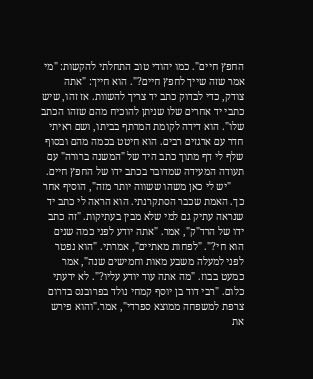החפץ חיים". כמו יהודי טוב התחלתי להקשות: "מי אמר שזה שייך לחפץ חיים?". הוא חייך: "אתה צודק, כדי לבדוק כתב יד צריך להשוות. אז זהו, שיש כתבי יד אחרים שלו שניתן להוכיח מהם שזהו הכתב שלו". הוא דידה לקומת המרתף בביתו, ושם ראיתי חדר עם ארגזים רבים. הוא חיטט בכמה מהם ובסוף שלף לי דף מתוך כתב היד של "המשנה ברורה" עם תעודה המעידה שמדובר בכתב ידו של החפץ חיים.
     "יש לי כאן משהו ששווה יותר מזה", הוסיף אחר כך. האמת שכבר הסתקרנתי. הוא הראה לי כתב יד שנראה עתיק גם למי שלא מבין בעתיקות. "זה כתב ידו של הרד"ק", אמר. "אתה יודע לפני כמה שנים הוא חי?". "לפחות מאתיים", אמרתי. "הוא נפטר לפני למעלה משבע מאות וחמישים שנה", אמר כמעט בבוז. "מה אתה עוד יודע עליו?". לא ידעתי כלום. "רבי דוד בן יוסף קמחי נולד בפרובנס בדרום צרפת למשפחה ממוצא ספרדי", אמר."והוא פירש את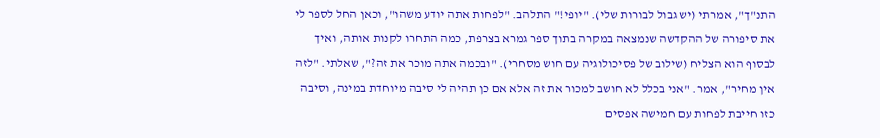התנ"ך", אמרתי (יש גבול לבורות שלי). "יופי!" התלהב. "לפחות אתה יודע משהו", וכאן החל לספר לי את סיפורה של ההקדשה שנמצאה במקרה בתוך ספר גמרא בצרפת, כמה התחרו לקנות אותה, ואיך לבסוף הוא הצליח (שילוב של פסיכולוגיה עם חוש מסחרי). "ובכמה אתה מוכר את זה?", שאלתי. "לזה אין מחיר", אמר. "אני בכלל לא חושב למכור את זה אלא אם כן תהיה לי סיבה מיוחדת במינה, וסיבה כזו חייבת לפחות עם חמישה אפסים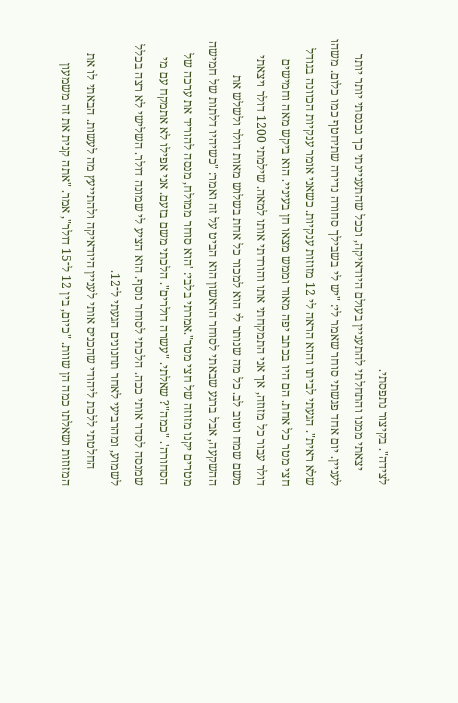לצידה". בקיצור נתפסתי.
     יצאתי ממנו והתחלתי להתעניין בעולם היודאיקה, וככל שהתעניינתי כך נכנסתי יותר יותר לעניין. יום אחד פגשתי סוחר שאמר לי: "יש לי בשבילך סחורה נדירה שתיחטף כמו כלום. משהו שלא ראית". הגעתי לביתו והוא הראה לי 12 מזוזות ענקיות. כשאני אומר ענקיות הכוונה בגודל חצי מטר כל אחת. הם היו בכתב יפה מאוד וממש מצאו חן בעיניי. הוא ביקש מאה וחמישים דולר עבור כל מזוזה, אך אני התמקחתי אתו והורדתי אותו למאה. שילמתי 1200 דולר ויצאתי משם שמח וטוב לב. כל מה שנותר לי הוא למכור כל אחת בשלוש מאות דולר ולשלש את ההשקעה, אבל ברגע שבאתי לסוחר הראשון הוא הביט על זה ואמר: "כשיהיו דלתות של חמישה מטרים יקנו מזוזה של חצי מטר".אמרתי בלבי: 'הוא סוחר ממולח, מנסה להוריד את ערכה של הסחורה'. "כמה"? שאלתי. "עשרה דולרים". הלכתי משם בזעם. אני אפילו לא אתמקח עם מי שמנסה לסדר אותי ככה. הלכתי לסוחר נוסף. הוא הציע לי שמונה דולר. השלישי לא רצה בכלל לשמוע, ומהרביעי לאחר תחנונים הגעתי ל־12.
     החלטתי ללכת ליהודי שהכניס אותי לעניין היודאיקה ולהתייעץ מה לעשות. הבאתי לו את המזוזות ושאלתו כמה הן שוות. "כיום, בין 12 ל־15 דולר", אמר. "אתה קנית את זה משמעון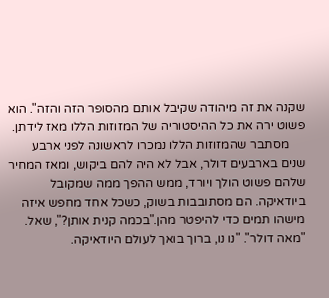שקנה את זה מיהודה שקיבל אותם מהסופר הזה והזה". הוא פשוט ירה את כל ההיסטוריה של המזוזות הללו מאז לידתן.
     מסתבר שהמזוזות הללו נמכרו לראשונה לפני ארבע שנים בארבעים דולר, אבל לא היה להם ביקוש, ומאז המחיר שלהם פשוט הולך ויורד, ממש ההפך ממה שמקובל ביודאיקה. הם מסתובבות בשוק, כשכל אחד מחפש איזה מישהו תמים כדי להיפטר מהן."בכמה קנית אותן?", שאל. "מאה דולר". "נו נו, ברוך בואך לעולם היודאיקה.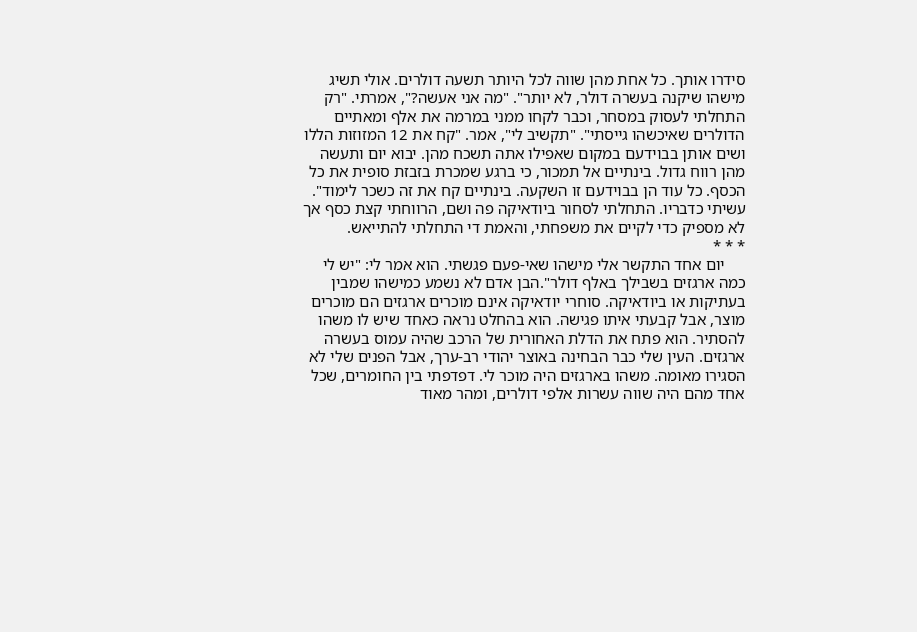סידרו אותך. כל אחת מהן שווה לכל היותר תשעה דולרים. אולי תשיג מישהו שיקנה בעשרה דולר, לא יותר". "מה אני אעשה?", אמרתי. "רק התחלתי לעסוק במסחר, וכבר לקחו ממני במרמה את אלף ומאתיים הדולרים שאיכשהו גייסתי". "תקשיב לי", אמר. "קח את 12 המזוזות הללו ושים אותן בבוידעם במקום שאפילו אתה תשכח מהן. יבוא יום ותעשה מהן רווח גדול. בינתיים אל תמכור, כי ברגע שמכרת בזבזת סופית את כל הכסף. כל עוד הן בבוידעם זו השקעה. בינתיים קח את זה כשכר לימוד". עשיתי כדבריו. התחלתי לסחור ביודאיקה פה ושם, הרווחתי קצת כסף אך לא מספיק כדי לקיים את משפחתי, והאמת די התחלתי להתייאש.
* * *
     יום אחד התקשר אלי מישהו שאי-פעם פגשתי. הוא אמר לי: "יש לי כמה ארגזים בשבילך באלף דולר".הבן אדם לא נשמע כמישהו שמבין בעתיקות או ביודאיקה. סוחרי יודאיקה אינם מוכרים ארגזים הם מוכרים מוצר, אבל קבעתי איתו פגישה. הוא בהחלט נראה כאחד שיש לו משהו להסתיר. הוא פתח את הדלת האחורית של הרכב שהיה עמוס בעשרה ארגזים. העין שלי כבר הבחינה באוצר יהודי רב-ערך, אבל הפנים שלי לא הסגירו מאומה. משהו בארגזים היה מוכר לי. דפדפתי בין החומרים, שכל אחד מהם היה שווה עשרות אלפי דולרים, ומהר מאוד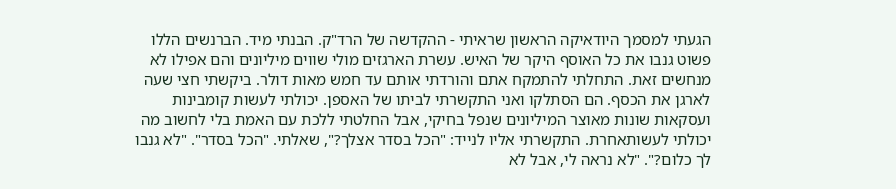הגעתי למסמך היודאיקה הראשון שראיתי - ההקדשה של הרד"ק. הבנתי מיד. הברנשים הללו פשוט גנבו את כל האוסף היקר של האיש. עשרת הארגזים מולי שווים מיליונים והם אפילו לא מנחשים זאת. התחלתי להתמקח אתם והורדתי אותם עד חמש מאות דולר. ביקשתי חצי שעה לארגן את הכסף. הם הסתלקו ואני התקשרתי לביתו של האספן. יכולתי לעשות קומבינות ועסקאות שונות מאוצר המיליונים שנפל בחיקי, אבל החלטתי ללכת עם האמת בלי לחשוב מה יכולתי לעשותאחרת. התקשרתי אליו לנייד: "הכל בסדר אצלך?", שאלתי. "הכל בסדר". "לא גנבו לך כלום?". "לא נראה לי, אבל לא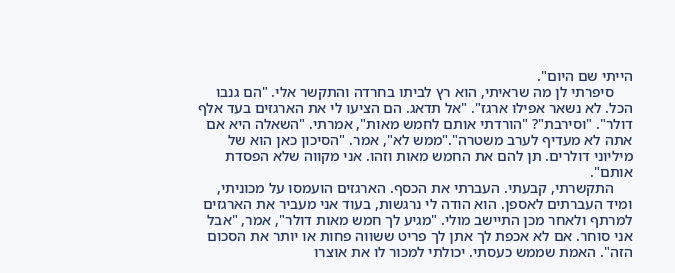הייתי שם היום".
     סיפרתי לן מה שראיתי, הוא רץ לביתו בחרדה והתקשר אלי. "הם גנבו הכל. לא נשאר אפילו ארגז". "אל תדאג. הם הציעו לי את הארגזים בעד אלף דולר". "וסירבת"? "הורדתי אותם לחמש מאות", אמרתי. "השאלה היא אם אתה לא מעדיף לערב משטרה"."ממש לא", אמר. "הסיכון כאן הוא של מיליוני דולרים. תן להם את החמש מאות וזהו. אני מקווה שלא הפסדת אותם".
     התקשרתי, קבעתי. העברתי את הכסף. הארגזים הועמסו על מכוניתי, ומיד העברתים לאספן. הוא הודה לי נרגשות, בעוד אני מעביר את הארגזים למרתף ולאחר מכן התיישב מולי. "מגיע לך חמש מאות דולר", אמר, "אבל אני סוחר. אם לא אכפת לך אתן לך פריט ששווה פחות או יותר את הסכום הזה". האמת שממש כעסתי. יכולתי למכור לו את אוצרו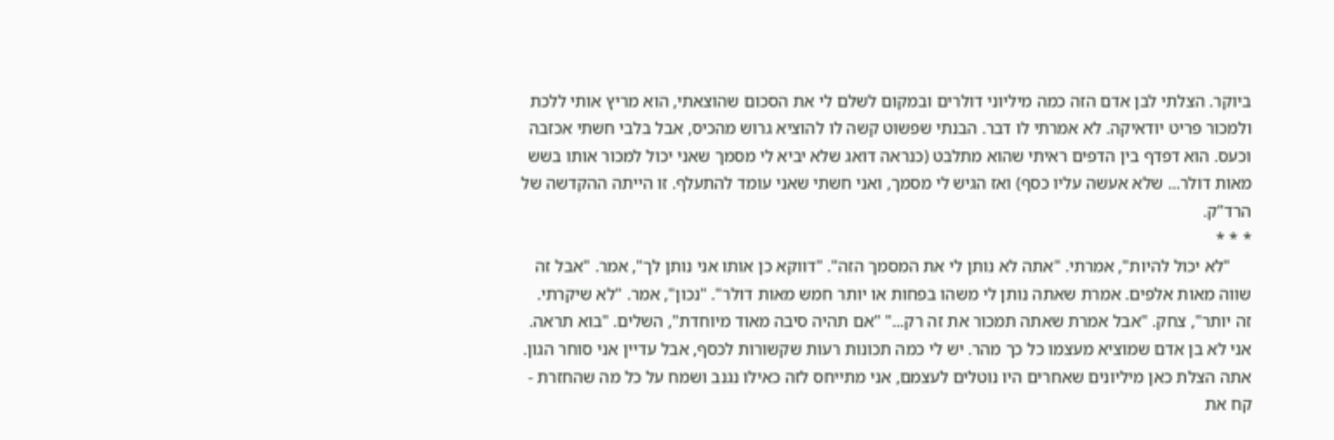ביוקר. הצלתי לבן אדם הזה כמה מיליוני דולרים ובמקום לשלם לי את הסכום שהוצאתי, הוא מריץ אותי ללכת ולמכור פריט יודאיקה. לא אמרתי לו דבר. הבנתי שפשוט קשה לו להוציא גרוש מהכיס, אבל בלבי חשתי אכזבה וכעס. הוא דפדף בין הדפים ראיתי שהוא מתלבט (כנראה דואג שלא יביא לי מסמך שאני יכול למכור אותו בשש מאות דולר... שלא אעשה עליו כסף) ואז הגיש לי מסמך, ואני חשתי שאני עומד להתעלף. זו הייתה ההקדשה של הרד"ק.
* * *
     "לא יכול להיות", אמרתי. "אתה לא נותן לי את המסמך הזה". "דווקא כן אותו אני נותן לך", אמר. "אבל זה שווה מאות אלפים. אמרת שאתה נותן לי משהו בפחות או יותר חמש מאות דולר". "נכון", אמר. "לא שיקרתי. זה יותר", צחק. "אבל אמרת שאתה תמכור את זה רק..." "אם תהיה סיבה מאוד מיוחדת", השלים. "בוא תראה. אני לא בן אדם שמוציא מעצמו כל כך מהר. יש לי כמה תכונות רעות שקשורות לכסף, אבל עדיין אני סוחר הגון. אתה הצלת כאן מיליונים שאחרים היו נוטלים לעצמם, אני מתייחס לזה כאילו נגנב ושמח על כל מה שהחזרת - קח את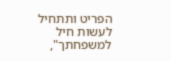הפריט ותתחיל לעשות חיל למשפחתך",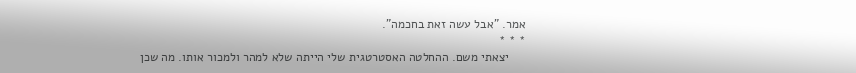אמר. "אבל עשה זאת בחכמה".
* * *
     יצאתי משם. ההחלטה האסטרטגית שלי הייתה שלא למהר ולמכור אותו. מה שכן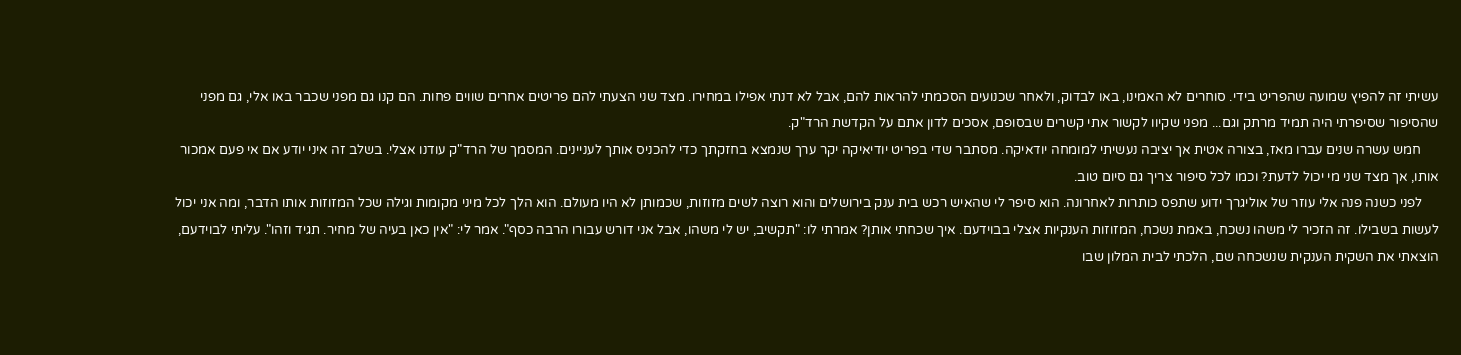עשיתי זה להפיץ שמועה שהפריט בידי. סוחרים לא האמינו, באו לבדוק, ולאחר שכנועים הסכמתי להראות להם, אבל לא דנתי אפילו במחירו. מצד שני הצעתי להם פריטים אחרים שווים פחות. הם קנו גם מפני שכבר באו אלי, גם מפני שהסיפור שסיפרתי היה תמיד מרתק וגם... מפני שקיוו לקשור אתי קשרים שבסופם, אסכים לדון אתם על הקדשת הרד"ק.
     חמש עשרה שנים עברו מאז, בצורה אטית אך יציבה נעשיתי למומחה יודאיקה. מסתבר שדי בפריט יודיאיקה יקר ערך שנמצא בחזקתך כדי להכניס אותך לעניינים. המסמך של הרד"ק עודנו אצלי. בשלב זה איני יודע אם אי פעם אמכור אותו, אך מצד שני מי יכול לדעת? וכמו לכל סיפור צריך גם סיום טוב.
     לפני כשנה פנה אלי עוזר של אוליגרך ידוע שתפס כותרות לאחרונה. הוא סיפר לי שהאיש רכש בית ענק בירושלים והוא רוצה לשים מזוזות, שכמותן לא היו מעולם. הוא הלך לכל מיני מקומות וגילה שכל המזוזות אותו הדבר, ומה אני יכול לעשות בשבילו. זה הזכיר לי משהו נשכח, באמת נשכח, המזוזות הענקיות אצלי בבוידעם. איך שכחתי אותן? אמרתי לו: "תקשיב, יש לי משהו, אבל אני דורש עבורו הרבה כסף". אמר לי: "אין כאן בעיה של מחיר. תגיד וזהו". עליתי לבוידעם, הוצאתי את השקית הענקית שנשכחה שם, הלכתי לבית המלון שבו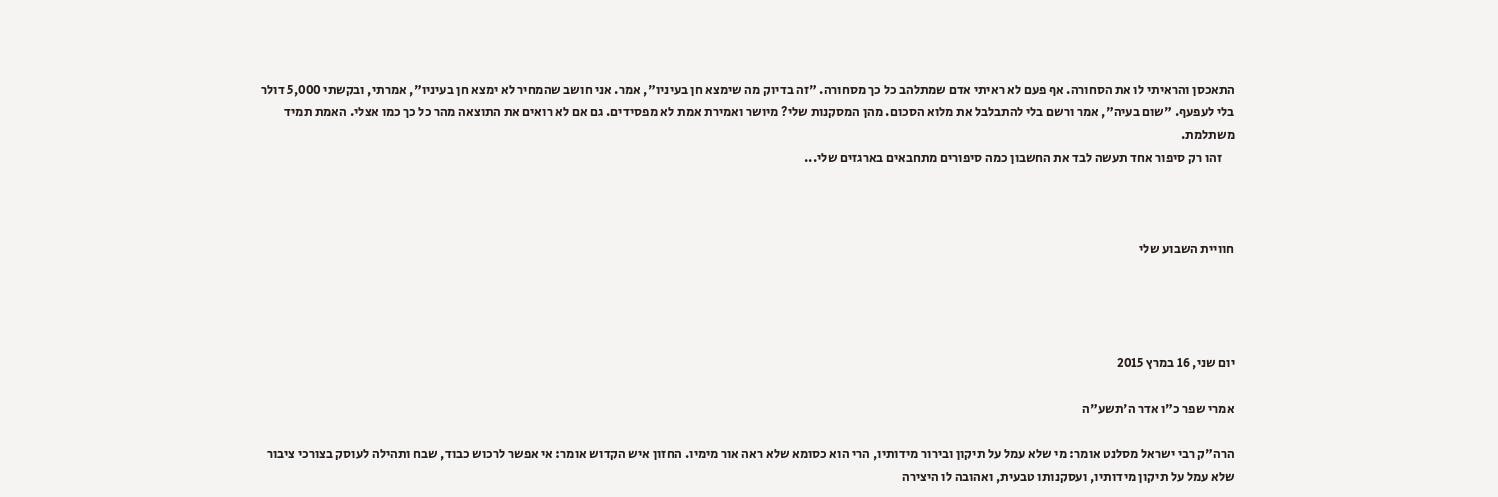התאכסן והראיתי לו את הסחורה. אף פעם לא ראיתי אדם שמתלהב כל כך מסחורה. "זה בדיוק מה שימצא חן בעיניו", אמר. אני חושב שהמחיר לא ימצא חן בעיניו", אמרתי, ובקשתי 5,000 דולר בלי לעפעף. "שום בעיה", אמר ורשם בלי להתבלבל את מלוא הסכום. מהן המסקנות שלי? מיושר ואמירת אמת לא מפסידים. גם אם לא רואים את התוצאה מהר כל כך כמו אצלי. האמת תמיד משתלמת.
     זהו רק סיפור אחד תעשה לבד את החשבון כמה סיפורים מתחבאים בארגזים שלי...



חוויית השבוע שלי




יום שני, 16 במרץ 2015

אמרי שפר כ"ו אדר ה'תשע"ה

הרה"ק רבי ישראל מסלנט אומר: מי שלא עמל על תיקון ובירור מידותיו, הרי הוא כסומא שלא ראה אור מימיו. החזון איש הקדוש אומר: אי אפשר לרכוש כבוד, שבח ותהילה לעוסק בצורכי ציבור שלא עמל על תיקון מידותיו, ועסקנותו טבעית, ואהובה לו היצירה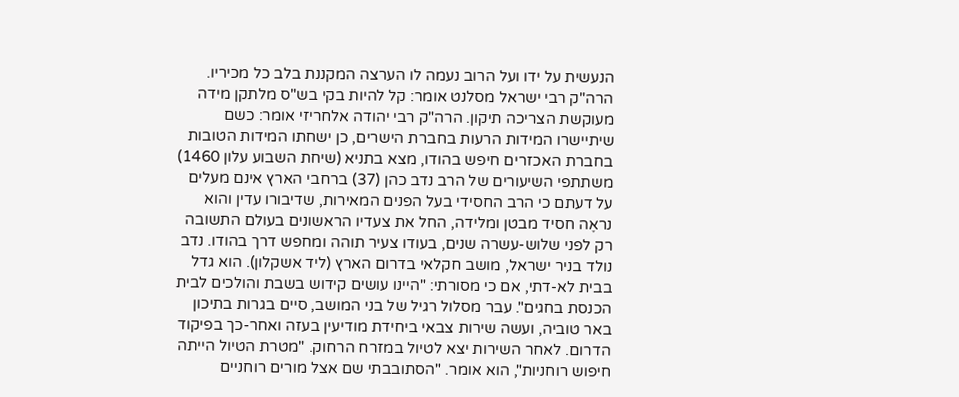הנעשית על ידו ועל הרוב נעמה לו הערצה המקננת בלב כל מכיריו. הרה"ק רבי ישראל מסלנט אומר: קל להיות בקי בש"ס מלתקן מידה מעוקשת הצריכה תיקון. הרה"ק רבי יהודה אלחריזי אומר: כשם שיתיישרו המידות הרעות בחברת הישרים, כן ישחתו המידות הטובות בחברת האכזרים חיפש בהודו, מצא בתניא (שיחת השבוע עלון 1460) משתתפי השיעורים של הרב נדב כהן (37) ברחבי הארץ אינם מעלים על דעתם כי הרב החסידי בעל הפנים המאירות, שדיבורו עדין והוא נראֶה חסיד מבטן ומלידה, החל את צעדיו הראשונים בעולם התשובה רק לפני שלוש-עשרה שנים, בעודו צעיר תוהה ומחפש דרך בהודו. נדב נולד בניר ישראל, מושב חקלאי בדרום הארץ (ליד אשקלון). הוא גדל בבית לא-דתי, אם כי מסורתי: "היינו עושים קידוש בשבת והולכים לבית הכנסת בחגים". עבר מסלול רגיל של בני המושב, סיים בגרות בתיכון באר טוביה, ועשה שירות צבאי ביחידת מודיעין בעזה ואחר-כך בפיקוד הדרום. לאחר השירות יצא לטיול במזרח הרחוק. "מטרת הטיול הייתה חיפוש רוחניות", הוא אומר. "הסתובבתי שם אצל מורים רוחניים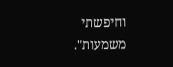וחיפשתי משמעות".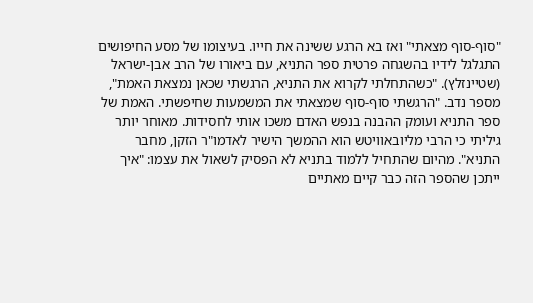"סוף-סוף מצאתי" ואז בא הרגע ששינה את חייו. בעיצומו של מסע החיפושים התגלגל לידיו בהשגחה פרטית ספר התניא, עם ביאורו של הרב אבן-ישראל (שטיינזלץ). "כשהתחלתי לקרוא את התניא, הרגשתי שכאן נמצאת האמת", מספר נדב. "הרגשתי סוף-סוף שמצאתי את המשמעות שחיפשתי. האמת של ספר התניא ועומק ההבנה בנפש האדם משכו אותי לחסידות. מאוחר יותר גיליתי כי הרבי מליובאוויטש הוא ההמשך הישיר לאדמו"ר הזקן, מחבר התניא". מהיום שהתחיל ללמוד בתניא לא הפסיק לשאול את עצמו: "איך ייתכן שהספר הזה כבר קיים מאתיים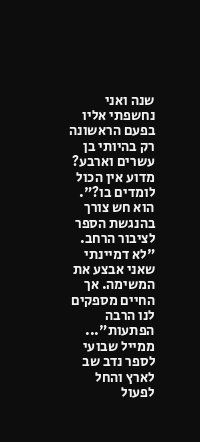שנה ואני נחשפתי אליו בפעם הראשונה רק בהיותי בן עשרים וארבע? מדוע אין הכול לומדים בו?". הוא חש צורך בהנגשת הספר לציבור הרחב. "לא דמיינתי שאני אבצע את המשימה. אך החיים מספקים לנו הרבה הפתעות"... ממייל שבועי לספר נדב שב לארץ והחל לפעול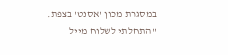במסגרת מכון 'אסנט' בצפת. "התחלתי לשלוח מייל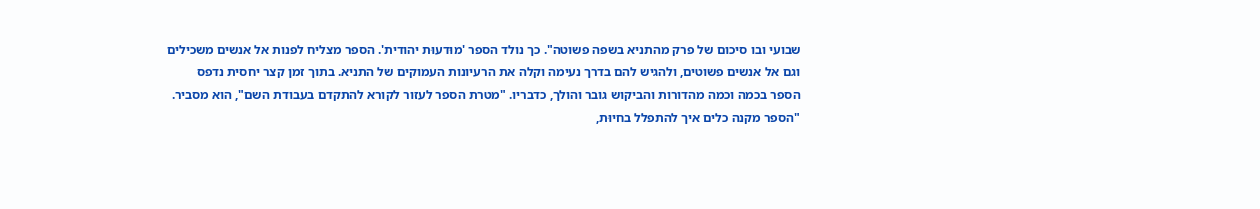שבועי ובו סיכום של פרק מהתניא בשפה פשוטה". כך נולד הספר 'מוּדעוּת יהודית'. הספר מצליח לפנות אל אנשים משכילים וגם אל אנשים פשוטים, ולהגיש להם בדרך נעימה וקלה את הרעיונות העמוקים של התניא. בתוך זמן קצר יחסית נדפס הספר בכמה וכמה מהדורות והביקוש גובר והולך, כדבריו. "מטרת הספר לעזור לקורא להתקדם בעבודת השם", הוא מסביר. "הספר מקנה כלים איך להתפלל בחיוּת,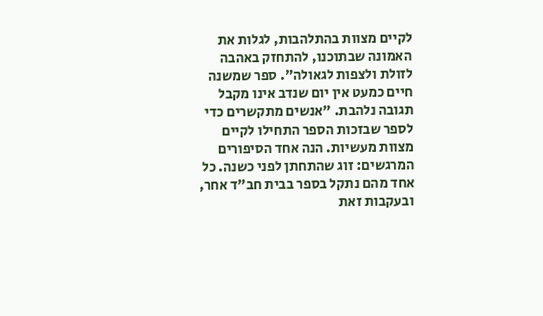לקיים מצוות בהתלהבות, לגלות את האמונה שבתוכנו, להתחזק באהבה לזולת ולצפות לגאולה". ספר שמשנה חיים כמעט אין יום שנדב אינו מקבל תגובה נלהבת. "אנשים מתקשרים כדי לספר שבזכות הספר התחילו לקיים מצוות מעשיות. הנה אחד הסיפורים המרגשים: זוג שהתחתן לפני כשנה. כל אחד מהם נתקל בספר בבית חב"ד אחר, ובעקבות זאת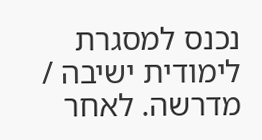נכנס למסגרת לימודית ישיבה / מדרשה. לאחר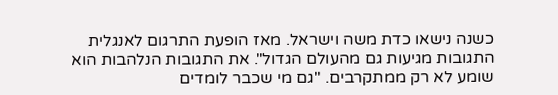כשנה נישאו כדת משה וישראל. מאז הופעת התרגום לאנגלית התגובות מגיעות גם מהעולם הגדול". את התגובות הנלהבות הוא שומע לא רק ממתקרבים. "גם מי שכבר לומדים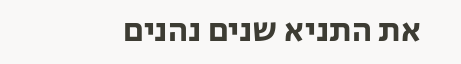את התניא שנים נהנים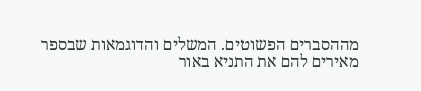מההסברים הפשוטים. המשלים והדוגמאות שבספר מאירים להם את התניא באור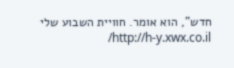חדש", הוא אומר. חוויית השבוע שלי http://h-y.xwx.co.il/